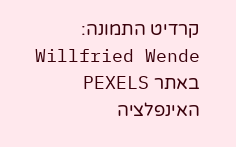קרדיט התמונה: Willfried Wende באתר PEXELS
האינפלציה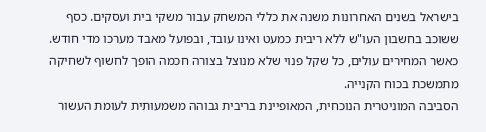בישראל בשנים האחרונות משנה את כללי המשחק עבור משקי בית ועסקים. כסף ששוכב בחשבון העו"ש ללא ריבית כמעט ואינו עובד, ובפועל מאבד מערכו מדי חודש. כאשר המחירים עולים, כל שקל פנוי שלא מנוצל בצורה חכמה הופך לחשוף לשחיקה מתמשכת בכוח הקנייה.
הסביבה המוניטרית הנוכחית, המאופיינת בריבית גבוהה משמעותית לעומת העשור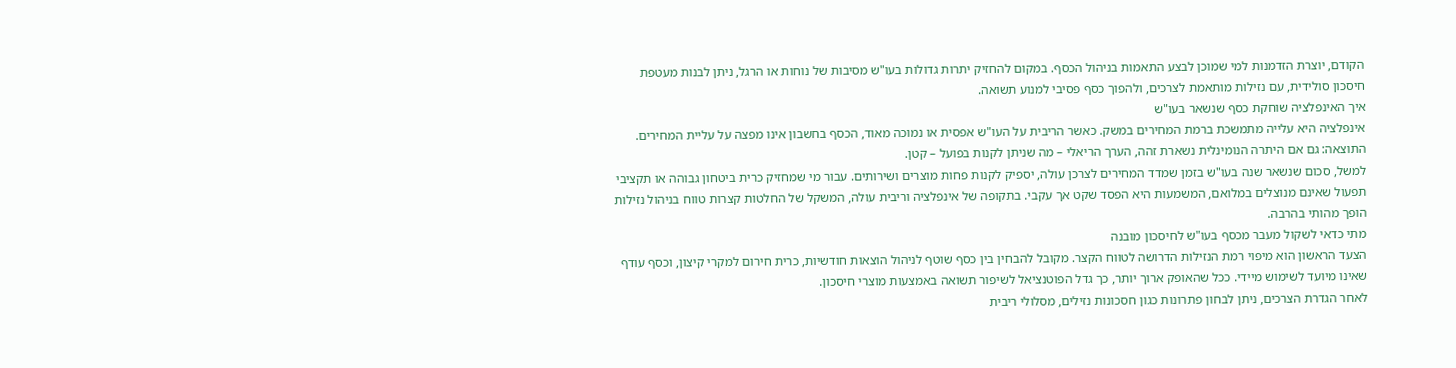הקודם, יוצרת הזדמנות למי שמוכן לבצע התאמות בניהול הכסף. במקום להחזיק יתרות גדולות בעו"ש מסיבות של נוחות או הרגל, ניתן לבנות מעטפת חיסכון סולידית, עם נזילות מותאמת לצרכים, ולהפוך כסף פסיבי למנוע תשואה.
איך האינפלציה שוחקת כסף שנשאר בעו"ש
אינפלציה היא עלייה מתמשכת ברמת המחירים במשק. כאשר הריבית על העו"ש אפסית או נמוכה מאוד, הכסף בחשבון אינו מפצה על עליית המחירים. התוצאה: גם אם היתרה הנומינלית נשארת זהה, הערך הריאלי – מה שניתן לקנות בפועל – קטן.
למשל, סכום שנשאר שנה בעו"ש בזמן שמדד המחירים לצרכן עולה, יספיק לקנות פחות מוצרים ושירותים. עבור מי שמחזיק כרית ביטחון גבוהה או תקציבי תפעול שאינם מנוצלים במלואם, המשמעות היא הפסד שקט אך עקבי. בתקופה של אינפלציה וריבית עולה, המשקל של החלטות קצרות טווח בניהול נזילות הופך מהותי בהרבה.
מתי כדאי לשקול מעבר מכסף בעו"ש לחיסכון מובנה
הצעד הראשון הוא מיפוי רמת הנזילות הדרושה לטווח הקצר. מקובל להבחין בין כסף שוטף לניהול הוצאות חודשיות, כרית חירום למקרי קיצון, וכסף עודף שאינו מיועד לשימוש מיידי. ככל שהאופק ארוך יותר, כך גדל הפוטנציאל לשיפור תשואה באמצעות מוצרי חיסכון.
לאחר הגדרת הצרכים, ניתן לבחון פתרונות כגון חסכונות נזילים, מסלולי ריבית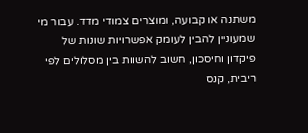משתנה או קבועה, ומוצרים צמודי מדד. עבור מי שמעוניין להבין לעומק אפשרויות שונות של פיקדון וחיסכון, חשוב להשוות בין מסלולים לפי ריבית, קנס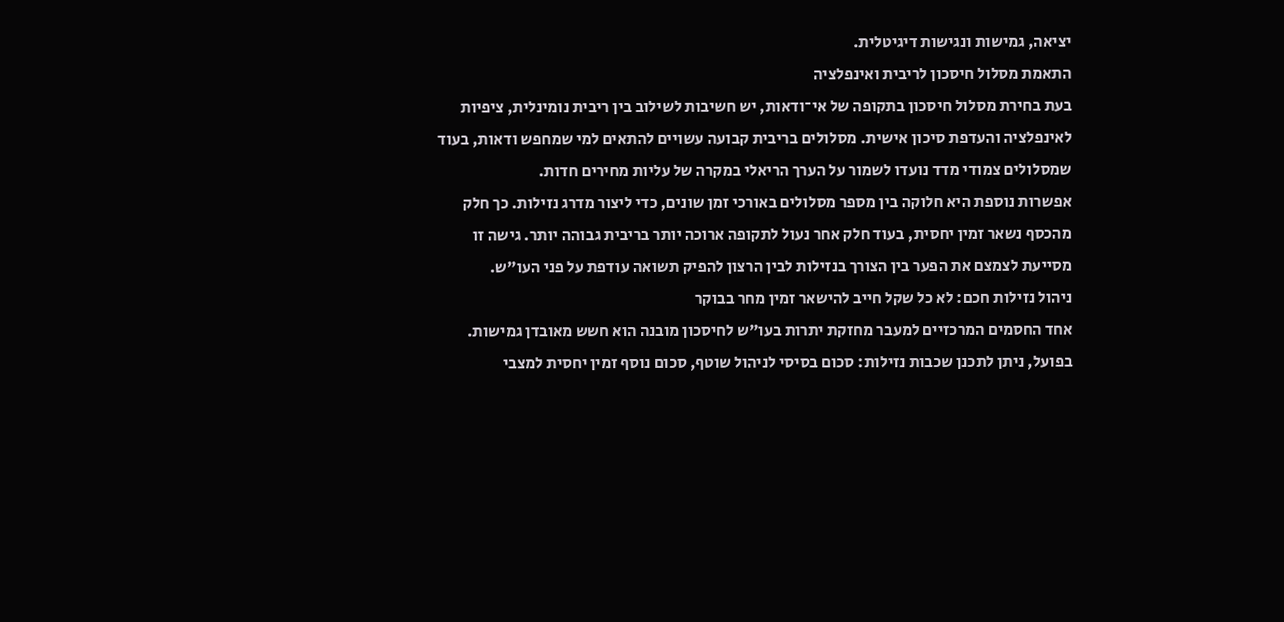יציאה, גמישות ונגישות דיגיטלית.
התאמת מסלול חיסכון לריבית ואינפלציה
בעת בחירת מסלול חיסכון בתקופה של אי־ודאות, יש חשיבות לשילוב בין ריבית נומינלית, ציפיות לאינפלציה והעדפת סיכון אישית. מסלולים בריבית קבועה עשויים להתאים למי שמחפש ודאות, בעוד שמסלולים צמודי מדד נועדו לשמור על הערך הריאלי במקרה של עליות מחירים חדות.
אפשרות נוספת היא חלוקה בין מספר מסלולים באורכי זמן שונים, כדי ליצור מדרג נזילות. כך חלק מהכסף נשאר זמין יחסית, בעוד חלק אחר נעול לתקופה ארוכה יותר בריבית גבוהה יותר. גישה זו מסייעת לצמצם את הפער בין הצורך בנזילות לבין הרצון להפיק תשואה עודפת על פני העו"ש.
ניהול נזילות חכם: לא כל שקל חייב להישאר זמין מחר בבוקר
אחד החסמים המרכזיים למעבר מחזקת יתרות בעו"ש לחיסכון מובנה הוא חשש מאובדן גמישות. בפועל, ניתן לתכנן שכבות נזילות: סכום בסיסי לניהול שוטף, סכום נוסף זמין יחסית למצבי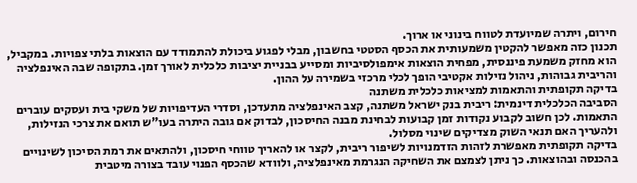חירום, ויתרה שמיועדת לטווח בינוני או ארוך.
תכנון כזה מאפשר להקטין משמעותית את הכסף הסטטי בחשבון, מבלי לפגוע ביכולת להתמודד עם הוצאות בלתי צפויות. במקביל, הוא מחזק משמעת פיננסית, מפחית הוצאות אימפולסיביות ומסייע בבניית יציבות כלכלית לאורך זמן. בתקופה שבה האינפלציה והריבית גבוהות, ניהול נזילות אקטיבי הופך לכלי מרכזי בשמירה על ההון.
בדיקה תקופתית והתאמות למציאות כלכלית משתנה
הסביבה הכלכלית דינמית: ריבית בנק ישראל משתנה, קצב האינפלציה מתעדכן, וסדרי העדיפויות של משקי בית ועסקים עוברים התאמות. לכן חשוב לקבוע נקודות זמן קבועות לבחינת מבנה החיסכון, לבדוק אם גובה היתרה בעו"ש תואם את צרכי הנזילות, ולהעריך האם תנאי השוק מצדיקים שינוי מסלול.
בדיקה תקופתית מאפשרת לזהות הזדמנויות לשיפור ריבית, לקצר או להאריך טווחי חיסכון, ולהתאים את רמת הסיכון לשינויים בהכנסה ובהוצאות. כך ניתן לצמצם את השחיקה הנגרמת מאינפלציה, ולוודא שהכסף הפנוי עובד בצורה מיטבית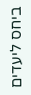ביחס ליעדים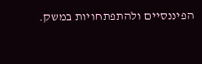הפיננסיים ולהתפתחויות במשק.